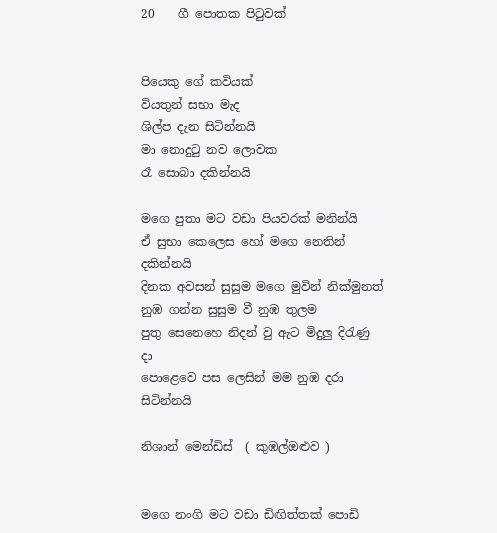20    ගී පොතක පිටුවක්


පියෙකු ගේ කවියක්
වියතුන් සභා මැද
ශිල්ප දැන සිටින්නයි
මා නොදුටු නව ලොවක
රෑ සොබා දකින්නයි

මගෙ පුතා මට වඩා පියවරක් මනින්යි
ඒ සුභා කෙලෙස හෝ මගෙ නෙතින් දකින්නයි
දිනක අවසන් සුසුම මගෙ මුවින් නික්මුනත්
නුඹ ගන්න සුසුම වී නුඹ තුලම
පුතු සෙනෙහෙ නිදන් වු ඇට මිදුලු දිරැණු දා
පොළෙවෙ පස ලෙසින් මම නුඹ දරා සිටින්නයි

නිශාන් මෙන්ඩිස්  ( කුඹල්ඔළුව )


මගෙ නංගි මට වඩා ඩිඟිත්තක් පොඩි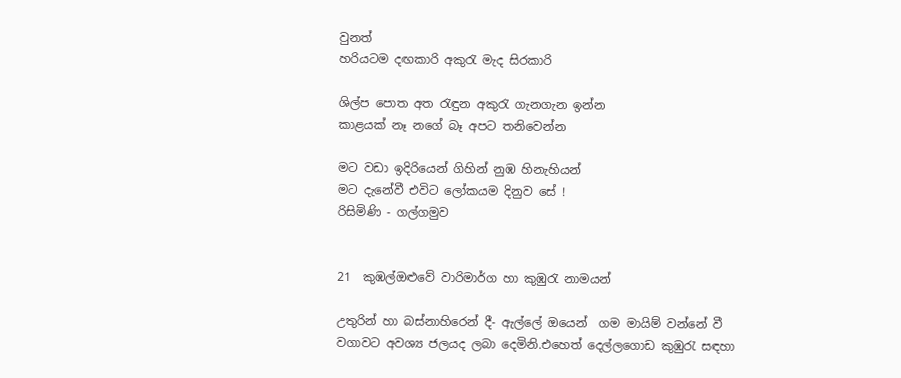වුනත්
හරියටම දඟකාරි අකුරැ මැද සිරකාරි

ශිල්ප පොත අත රැඳුන අකුරැ ගැනගැන ඉන්න
කාළයක් නෑ නගේ බෑ අපට තනිවෙන්න

මට වඩා ඉදිරියෙන් ගිහින් නුඹ හිනැහියන්
මට දැනේවී එවිට ලෝකයම දිනුව සේ !
රිසිමිණි - ගල්ගමුව


21  කුඹල්ඔළුවේ වාරිමාර්ග හා කුඹුරැ නාමයන්

උතුරින් හා බස්නාහිරෙන් දී- ඇල්ලේ ඔයෙන්  ගම මායිම් වන්නේ වී වගාවට අවශ්‍ය ජලයද ලබා දෙමිනි.එහෙත් දෙල්ලගොඩ කුඹුරැ සඳහා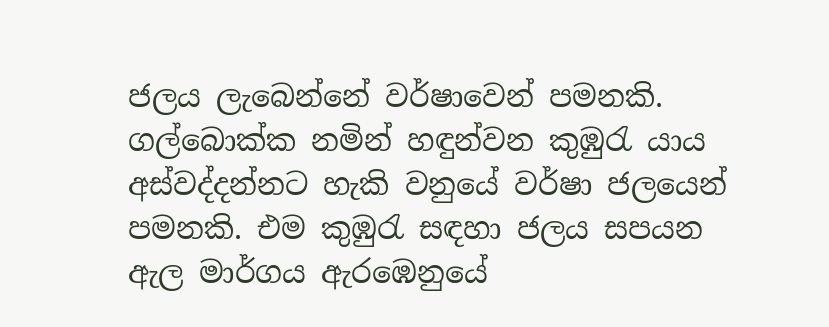ජලය ලැබෙන්නේ වර්ෂාවෙන් පමනකි. ගල්බොක්ක නමින් හඳුන්වන කුඹුරැ යාය අස්වද්දන්නට හැකි වනුයේ වර්ෂා ජලයෙන් පමනකි. එම කුඹුරැ සඳහා ජලය සපයන ඇල මාර්ගය ඇරඹෙනුයේ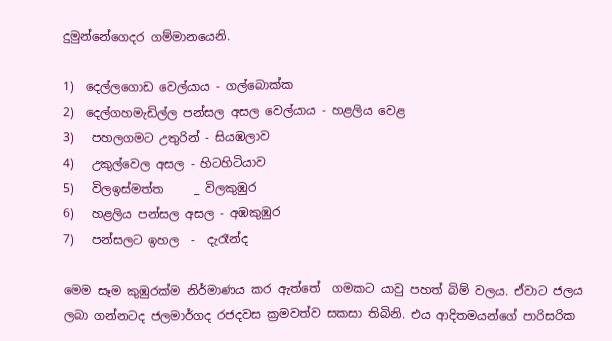දුමුන්නේගෙදර ගම්මානයෙනි.

1)  දෙල්ලගොඩ වෙල්යාය - ගල්බොක්ක
2)  දෙල්ගහමැඩිල්ල පන්සල අසල වෙල්යාය - හළලිය වෙළ
3)   පහලගමට උතුරින් - සියඹලාව
4)   උකුල්වෙල අසල - හිටහිටියාව
5)   විලඉස්මත්ත     _ විලකුඹුර
6)   හළලිය පන්සල අසල - අඹකුඹුර
7)   පන්සලට ඉහල  -  දැරෑන්ද

මෙම සෑම කුඹුරක්ම නිර්මාණය කර ඇත්තේ  ගමකට යාවු පහත් බිම් වලය. ඒවාට ජලය ලබා ගන්නටද ජලමාර්ගද රජදවස ක්‍රමවත්ව සකසා තිබිනි. එය ආදිතමයන්ගේ පාරිසරික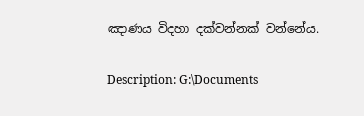ඤාණය විදහා දක්වන්නක් වන්නේය.


Description: G:\Documents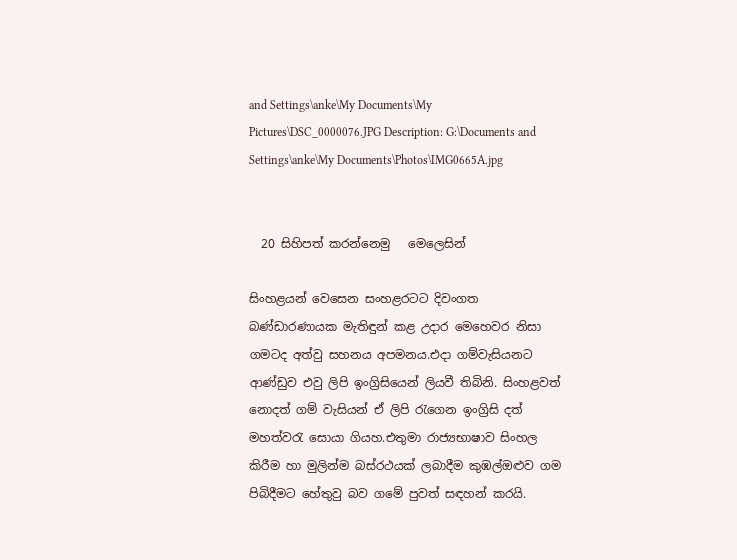and Settings\anke\My Documents\My Pictures\DSC_0000076.JPG Description: G:\Documents and Settings\anke\My Documents\Photos\IMG0665A.jpg


  20 සිහිපත් කරන්නෙමු   මෙලෙසින්

සිංහළයන් වෙසෙන සංහළරටට දිවංගත බණ්ඩාරණායක මැතිඳුන් කළ උදාර මෙහෙවර නිසා  ගමටද අත්වු සහනය අපමනය.එදා ගම්වැසියනට ආණ්ඩුව එවු ලිපි ඉංග්‍රිසියෙන් ලියවී තිබිනි. සිංහළවත් නොදත් ගම් වැසියන් ඒ ලිපි රැගෙන ඉංග්‍රිසි දත් මහත්වරැ සොයා ගියහ.එතුමා රාජ්‍යභාෂාව සිංහල කිරීම හා මුලින්ම බස්රථයක් ලබාදීම කුඹල්ඔළුව ගම පිබිදීමට හේතුවු බව ගමේ පුවත් සඳහන් කරයි.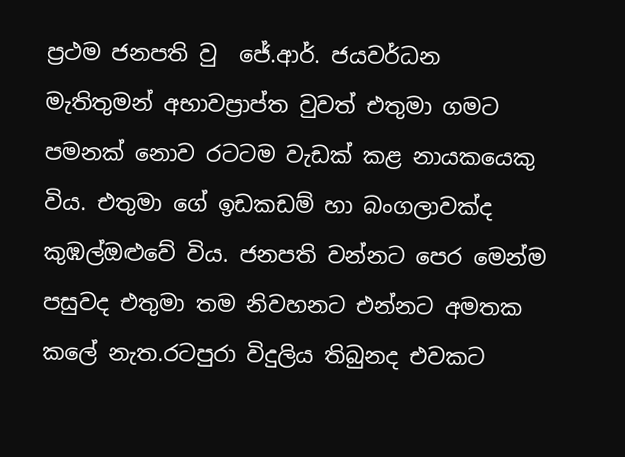ප්‍රථම ජනපති වු  ජේ.ආර්. ජයවර්ධන මැතිතුමන් අභාවප්‍රාප්ත වුවත් එතුමා ගමට පමනක් නොව රටටම වැඩක් කළ නායකයෙකු විය. එතුමා ගේ ඉඩකඩම් හා බංගලාවක්ද කුඹල්ඔළුවේ විය. ජනපති වන්නට පෙර මෙන්ම පසුවද එතුමා තම නිවහනට එන්නට අමතක කලේ නැත.රටපුරා විදුලිය තිබුනද එවකට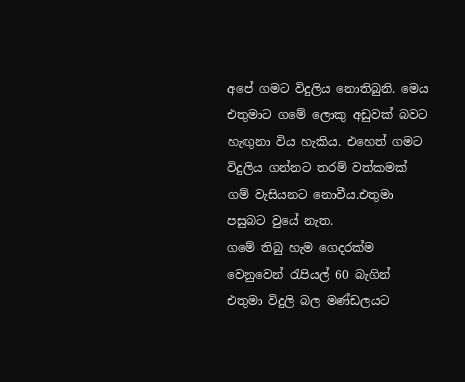අ‍පේ ගමට විදුලිය නොතිබුනි. මෙය එතුමාට ගමේ ලොකු අඩුවක් බවට හැ‍ඟුනා විය හැකිය. එහෙත් ගමට විදුලිය ගන්නට තරම් වත්කමක් ගම් වැසියනට නොවීය.එතුමා පසුබට වුයේ නැත.
ගමේ තිබු හැම ගෙදරක්ම වෙනුවෙන් රැපියල් 60 බැගින් එතුමා විදුලි බල මණ්ඩලයට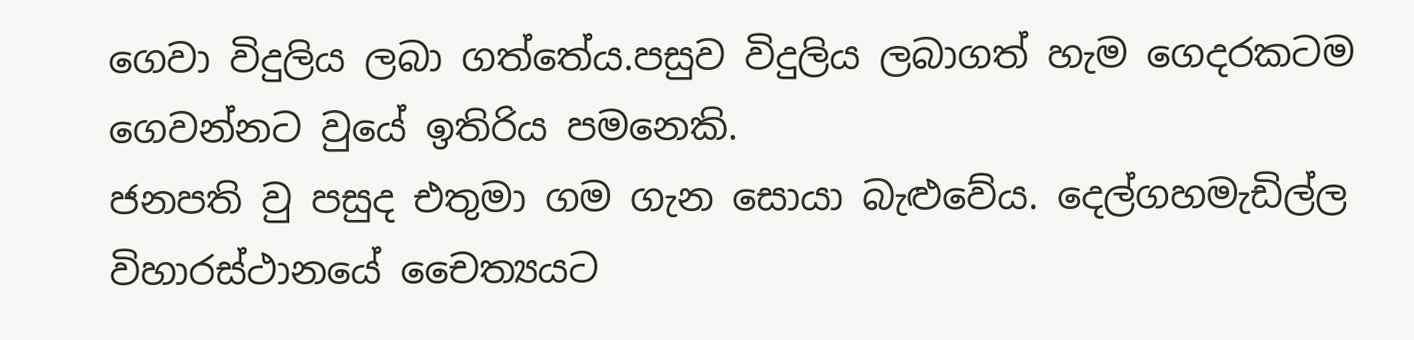ගෙවා විදුලිය ලබා ගත්තේය.පසුව විදුලිය ලබාගත් හැම ගෙදරකටම ගෙවන්නට වුයේ ඉතිරිය පමනෙකි.
ජනපති වු පසුද එතුමා ගම ගැන සොයා බැළුවේය. දෙල්ගහමැඩිල්ල විහාරස්ථානයේ චෛත්‍යයට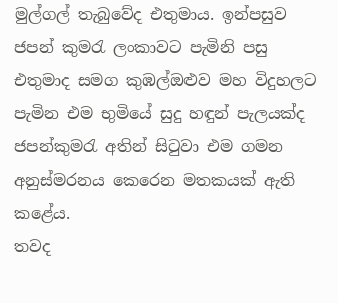මුල්ගල් තැබුවේද එතුමාය. ඉන්පසුව ජපන් කුමරැ ලංකාවට පැමිනි පසු එතුමාද සමග කුඹල්ඔළුව මහ විදුහලට පැමින එම භුමියේ සුදු හඳුන් පැලයක්ද ජපන්කුමරැ අතින් සිටුවා එම ගමන අනුස්මරනය කෙරෙන මතකයක් ඇති කළේය.
තවද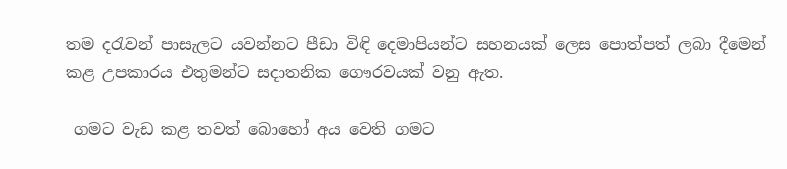තම දරැවන් පාසැලට යවන්නට පීඩා විඳි දෙමාපියන්ට සහනයක් ලෙස පොත්පත් ලබා දීමෙන් කළ උපකාරය එතුමන්ට සදාතනික ගෞරවයක් වනු ඇත.

 ගමට වැඩ කළ තවත් බොහෝ අය වෙති ගමට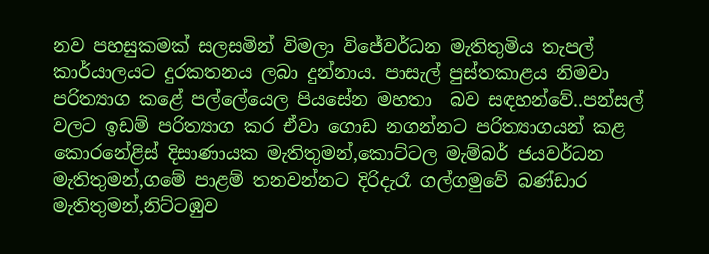නව පහසුකමක් සලසමින් විමලා විජේවර්ධන මැතිතුමිය තැපල් කාර්යාලයට දුරකතනය ලබා දුන්නාය. පාසැල් පුස්තකාළය නිමවා පරිත්‍යාග කළේ පල්ලේයෙල පියසේන මහතා  බව සඳහන්වේ..පන්සල් වලට ඉඩම් පරිත්‍යාග කර ඒවා ගොඩ නගන්නට පරිත්‍යාගයන් කළ කොරනේළිස් දිසාණායක මැතිතුමන්,කොට්ටල මැම්බර් ජයවර්ධන මැතිතුමන්,ග‍මේ පාළම් තනවන්නට දිරිදැරෑ ගල්ගමුවේ බණ්ඩාර මැතිතුමන්,නිට්ටඹුව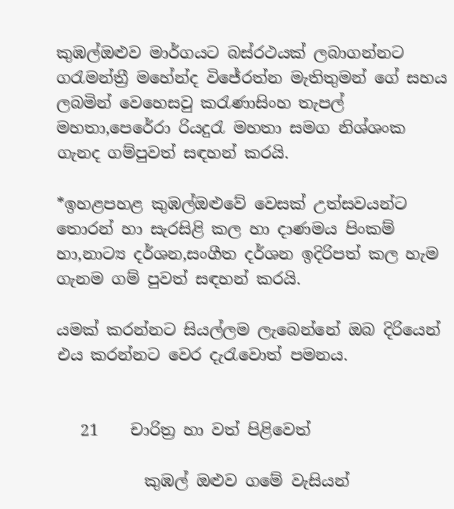කුඹල්ඔළුව මාර්ගයට බස්රථයක් ලබාගන්නට ගරැමන්ත්‍රී මහේන්ද විජේරත්න මැතිතුමන් ගේ සහය ලබමින් වෙහෙසවු කරැණාසිංහ තැපල් මහතා,පෙරේරා රියදුරැ මහතා සමග නිශ්ශංක ගැනද ගම්පුවත් සඳහන් කරයි.

*ඉහළපහළ කුඹල්ඔළුවේ වෙසක් උත්සවයන්ට තොරන් හා සැරසිළි කල හා දාණමය පිංකම් හා,නාට්‍ය දර්ශන,සංගීත දර්ශන ඉදිරිපත් කල හැම ගැනම ගම් පුවත් සඳහන් කරයි.

යමක් කරන්නට සියල්ලම ලැබෙන්නේ ඔබ දිරියෙන් එය කරන්නට වෙර දැරැවොත් පමනය.


   21    චාරිත්‍ර හා වත් පිළිවෙත්

           කුඹල් ඔළුව ගමේ වැසියන්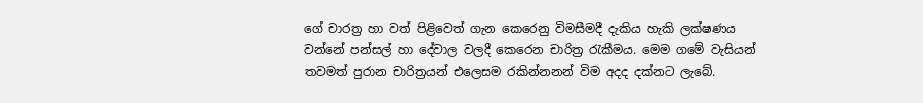ගේ චාරත්‍ර හා වත් පිළිවෙත් ගැන කෙරෙනු විමසීමදී දැකිය හැකි ලක්ෂණය වන්නේ පන්සල් හා දේවාල වලදී කෙරෙන චාරිත්‍ර රැකීමය. මෙම ගමේ වැසියන් තවමත් පුරාන චාරිත්‍රයන් එලෙසම රකින්නනන් විම අදද දක්නට ලැබේ.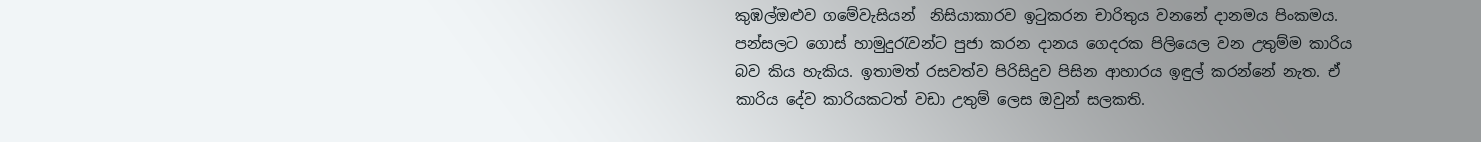කුඹල්ඔළුව ගමේවැසියන්  නිසියාකාරව ඉටුකරන චාරිතුය වනනේ දානමය පිංකමය. පන්සලට ගොස් හාමුදුරැවන්ට පුජා කරන දානය ගෙදරක පිලියෙල වන උතුම්ම කාරිය බව කිය හැකිය. ඉතාමත් රසවත්ව පිරිසිදුව පිසින ආහාරය ඉඳුල් කරන්නේ නැත. ඒ කාරිය දේව කාරියකටත් වඩා උතුම් ලෙස ඔවුන් සලකති.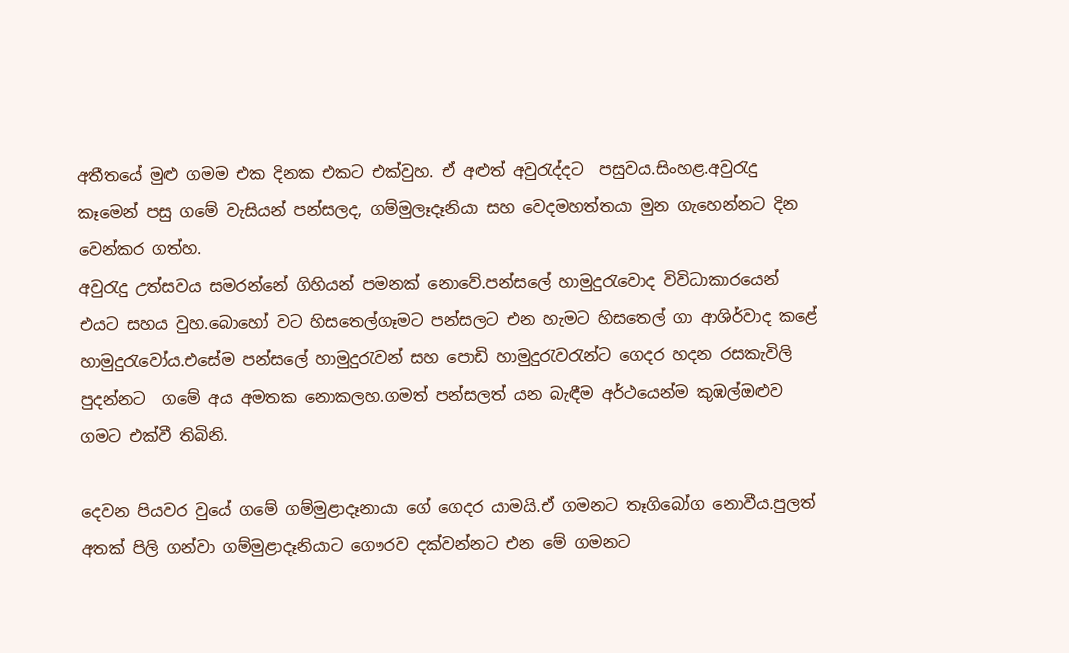අතීතයේ මුළු ගමම එක දිනක එකට එක්වුහ. ඒ අළුත් අවුරැද්දට  පසුවය.සිංහළ.අවුරැදු කෑමෙන් පසු ගමේ වැසියන් පන්සලද, ගම්මුලෑදෑනියා සහ වෙදමහත්තයා මුන ගැහෙන්නට දින වෙන්කර ගත්හ.
අවුරැදු උත්සවය සමරන්නේ ගිහියන් පමනක් නොවේ.පන්සලේ හාමුදුරැවොද විවිධාකාරයෙන් එයට සහය වුහ.බොහෝ වට හිසතෙල්ගෑමට පන්සලට එන හැමට හිසතෙල් ගා ආශිර්වාද කළේ හාමුදුරැවෝය.එසේම පන්සලේ හාමුදුරැවන් සහ පොඩි හාමුදුරැවරැන්ට ගෙදර හදන රසකැවිලි පුදන්නට  ගමේ අය අමතක නොකලහ.ගමත් පන්සලත් යන බැඳීම අර්ථයෙන්ම කුඹල්ඔළුව ගමට එක්වී තිබිනි.

දෙවන පියවර වුයේ ගමේ ගම්මුළාදෑනායා ගේ ගෙදර යාමයි.ඒ ගමනට තෑගිබෝග නොවීය.පුලත් අතක් පිලි ගන්වා ගම්මුළාදෑනියාට ගෞරව දක්වන්නට එන මේ ගමනට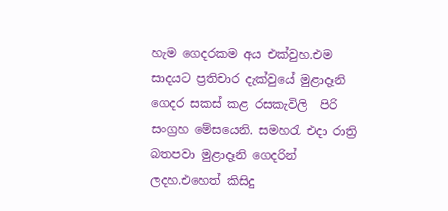හැම ගෙදරකම අය එක්වුහ.එම සාදයට ප්‍රතිචාර දැක්වුයේ මුළාදෑනි ගෙදර සකස් කළ රසකැවිලි  පිරි සංග්‍රහ මේසයෙනි. සමහරැ එදා රාත්‍රි බතපවා මුළාදෑනි ගෙදරින් ලදහ.එහෙත් කිසිදු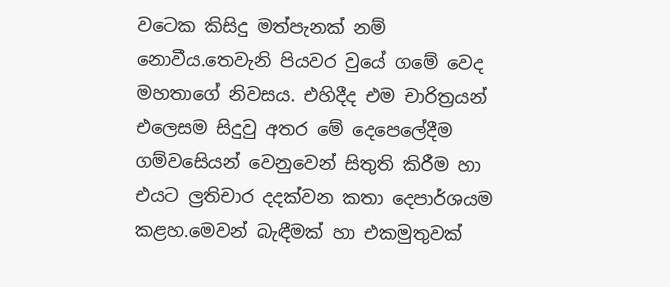වටෙක කිසිදු මත්පැනක් නම් නොවීය.තෙවැනි පියවර වුයේ ගමේ වෙද මහතාගේ නිවසය. එහිදීද එම චාරිත්‍රයන් එලෙසම සිදුවු අතර මේ දෙපෙලේදීම ගම්වසෙියන් වෙනුවෙන් සිතුති කිරීම හා එයට ල්‍රතිචාර දදක්වන කතා දෙපාර්ශයම කළහ.මෙවන් බැඳීමක් හා එකමුතුවක්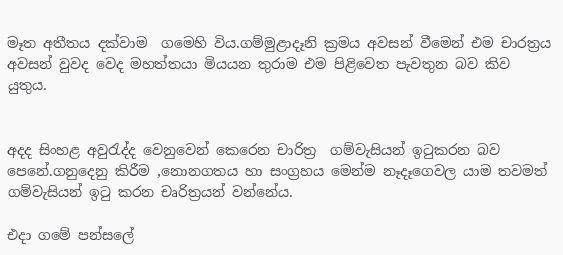මෑත අතීතය දක්වාම  ගමෙහි විය.ගම්මුළාදෑනි ක්‍රමය අවසන් වීමෙන් එම චාරත්‍රය අවසන් වුවද වෙද මහත්තයා මියයන තුරාම එම පිළිවෙත පැවතුන බව කිව යුතුය.


අදද සිංහළ අවුරැද්ද වෙනුවෙන් කෙරෙන චාරිත්‍ර  ගම්වැසියන් ඉටුකරන බව පෙනේ.ගනුදෙනු කිරීම ,නොනගතය හා සංග්‍රහය මෙන්ම නෑදෑගෙවල යාම තවමත් ගම්වැසියන් ඉටු කරන චෘරිත්‍රයන් වන්නේය.

එදා ගමේ පන්සලේ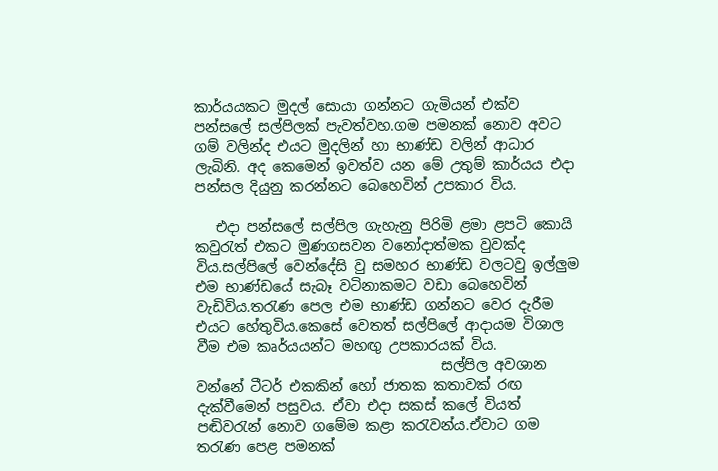කාර්යයකට මුදල් සොයා ගන්නට ගැමියන් එක්ව පන්සලේ සල්පිලක් පැවත්වහ.ගම පමනක් නොව අවට ගම් වලින්ද එයට මුදලින් හා භාණ්ඩ වලින් ආධාර ලැබිනි. අද කෙමෙන් ඉවත්ව යන මේ උතුම් කාර්යය එදා පන්සල දියුනු කරන්නට බෙහෙවින් උපකාර විය.

   එදා පන්සලේ සල්පිල ගැහැනු පිරිමි ළමා ළපටි කොයි කවුරැත් එකට මුණගසවන වනෝදාත්මක වුවක්ද විය.සල්පිලේ වෙන්දේසි වු සමහර භාණ්ඩ වලටවු ඉල්ලුම එම භාණ්ඩයේ සැබෑ වටිනාකමට වඩා බෙහෙවින් වැඩිවිය.තරැණ පෙල එම භාණ්ඩ ගන්නට වෙර දැරීම එයට හේතුවිය.කෙසේ වෙතත් සල්පිලේ ආදායම විශාල වීම එම කෘර්යයන්ට මහඟු උපකාරයක් විය.
                                   සල්පිල අවශාන වන්නේ ටීටර් එකකින් හෝ ජාතක කතාවක් රඟ දැක්වීමෙන් පසුවය. ඒවා එදා සකස් කලේ වියත් පඬිවරැන් නොව ගමේම කළා කරැවන්ය.ඒවාට ගම තරැණ පෙළ පමනක්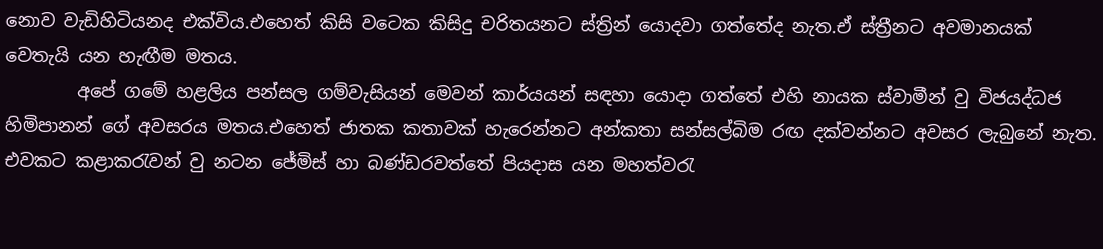නොව වැඩිහිටියනද එක්විය.එහෙත් කිසි වටෙක කිසිදු චරිතයනට ස්ත්‍රින් යොදවා ගත්තේද නැත.ඒ ස්ත්‍රීනට අවමානයක් වෙතැයි යන හැඟීම මතය.
        අපේ ගමේ හළලිය පන්සල ගම්වැසියන් මෙවන් කාර්යයන් සඳහා යොදා ගත්‍තේ එහි නායක ස්වාමීන් වු විජයද්ධජ හිමිපානන් ගේ අවසරය මතය.එහෙත් ජාතක කතාවක් හැරෙන්නට අන්කතා සන්සල්බිම රඟ දක්වන්නට අවසර ලැබුනේ නැත. එවකට කළාකරැවන් වු නටන ජේමිස් හා බණ්ඩරවත්තේ පියදාස යන මහත්වරැ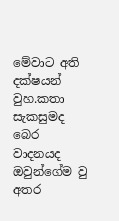මේවාට අති දක්ෂයන් වුහ.කතා සැකසුමද බෙර වාදනයද ඔවුන්ගේම වු අතර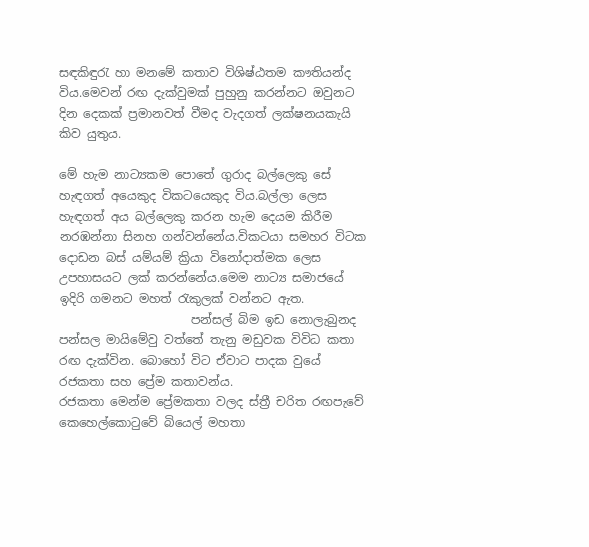සඳකිඳුරැ හා මනමේ කතාව විශිෂ්ඨතම කෟතියන්ද විය.මෙවන් රඟ දැක්වුමක් පුහුනු කරන්නට ඔවුනට දින දෙකක් ප්‍රමානවත් වීමද වැදගත් ලක්ෂනයකැයි කිව යුතුය.

මේ හැම නාට්‍යකම පොතේ ගුරාද බල්ලෙකු සේ හැඳගත් අයෙකුද විකටයෙකුද විය.බල්ලා ලෙස හැඳගත් අය බල්ලෙකු කරන හැම දෙයම කිරීම නරඹන්නා සිනහ ගන්වන්නේය.විකටයා සමහර විටක දොඩන බස් යම්යම් ක්‍රියා විනෝදාත්මක ලෙස උපහාසයට ලක් කරන්නේය.මෙම නාට්‍ය සමාජයේ ඉදිරි ගමනට මහත් රැකුලක් වන්නට ඇත.
                      පන්සල් බිම ඉඩ නොලැබුනද පන්සල මායිමේවු වත්තේ තැනු මඩුවක විවිධ කතා රඟ දැක්වින. බොහෝ විට ඒවාට පාදක වුයේ රජකතා සහ ප්‍රේම කතාවන්ය.
රජකතා මෙන්ම ප්‍රේමකතා වලද ස්ත්‍රී චරිත රඟපැවේ කෙහෙල්කොටුවේ බියෙල් මහතා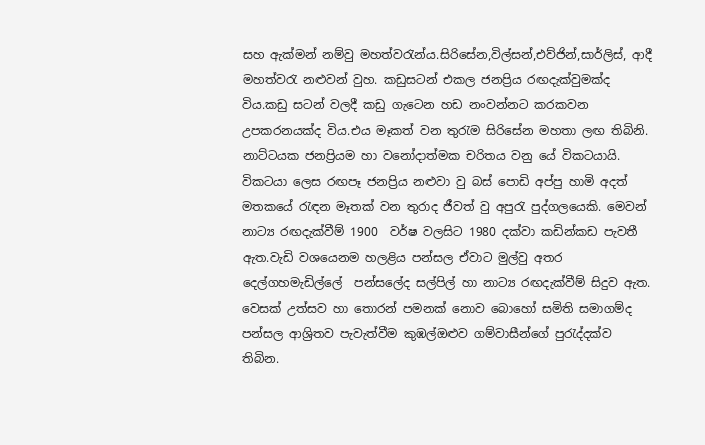සහ ඇක්මන් නම්වු මහත්වරැන්ය.සිරිසේන,විල්සන්,එව්ජින්,සාර්ලිස්, ආදී මහත්වරැ නළුවන් වුහ. කඩුසටන් එකල ජනප්‍රිය රඟදැක්වුමක්ද විය.කඩු සටන් වලදී කඩු ගැටෙන හඩ නංවන්නට කරකවන උපකරනයක්ද විය.එය මෑකත් වන තුරැම සිරිසේන මහතා ලඟ තිබිනි.
නාට්ටයක ජනප්‍රියම හා වනෝදාත්මක චරිතය වනු යේ විකටයායි. විකටයා ලෙස රඟපෑ ජනප්‍රිය නළුවා වු බස් පොඩි අප්පු හාමි අදත් මතකයේ රැඳන මෑතක් වන තුරාද ජීවත් වු අපුරැ පුද්ගලයෙකි. මෙවන් නාට්‍ය රඟදැක්වීම් 1900  වර්ෂ වලසිට 1980 දක්වා කඩින්කඩ පැවතී ඇත.වැඩි වශයෙනම හලළිය පන්සල ඒවාට මුල්වු අතර දෙල්ගහමැඩිල්ලේ  පන්සලේද සල්පිල් හා නාට්‍ය රඟදැක්වීම් සිදුව ඇත.
වෙසක් උත්සව හා තොරන් පමනක් නොව බොහෝ සමිති සමාගම්ද පන්සල ආශ්‍රිතව පැවැත්වීම කුඹල්ඔළුව ගම්වාසීන්ගේ පුරැද්දක්ව තිබින.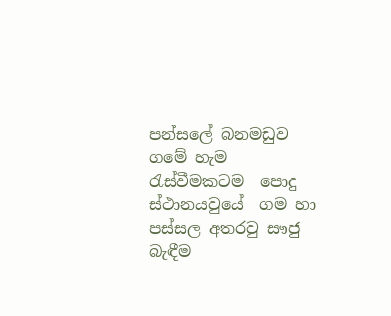පන්සලේ බනමඩුව ගමේ හැම රැස්වීමකටම  පොදු ස්ථානයවුයේ  ගම හා පස්සල අතරවු සෟජු බැඳීම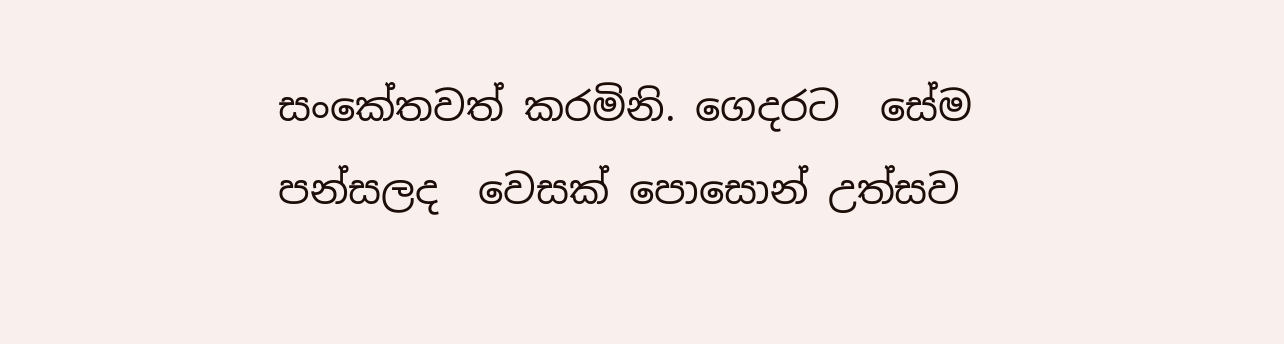සංකේතවත් කරමිනි. ගෙදරට  සේම පන්සලද  වෙසක් පොසොන් උත්සව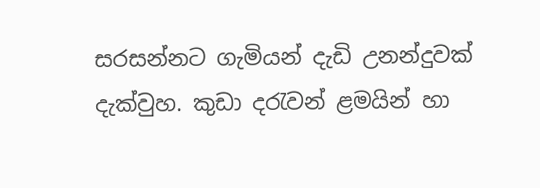සරසන්නට ගැමියන් දැඩි උනන්දුවක් දැක්වුහ. කුඩා දරැවන් ළමයින් හා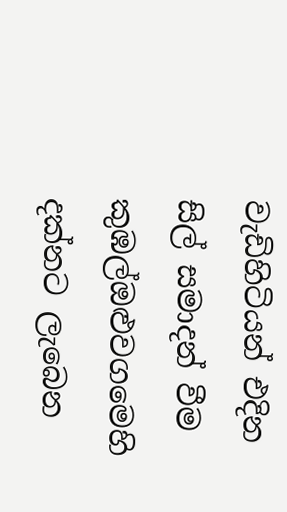වැඩිහිටියන් එදින සිල් සමාදන් වීම කුඹල්ඔළුවගමෙහි  දක්නට ලැබෙන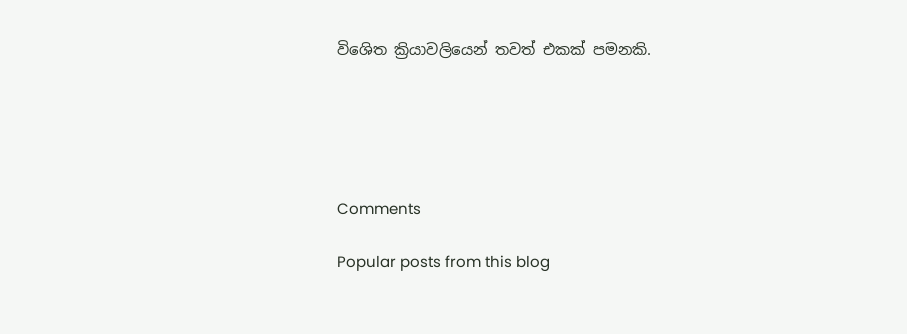විශෙිත ක්‍රියාවලියෙන් තවත් එකක් පමනකි.





Comments

Popular posts from this blog